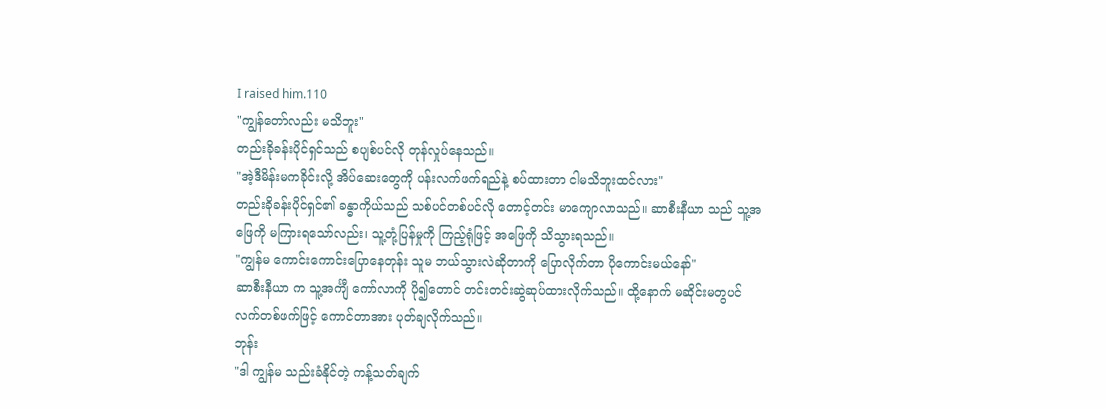I raised him.110
"ကျွန်တော်လည်း မသိဘူး"
တည်းခိုခန်းပိုင်ရှင်သည် စပျစ်ပင်လို တုန်လှုပ်နေသည်။
"အဲ့ဒီမိန်းမကခိုင်းလို့ အိပ်ဆေးတွေကို ပန်းလက်ဖက်ရည်နဲ့ စပ်ထားတာ ငါမသိဘူးထင်လား"
တည်းခိုခန်းပိုင်ရှင်၏ ခန္ဓာကိုယ်သည် သစ်ပင်တစ်ပင်လို တောင့်တင်း မာကျောလာသည်။ ဆာစီးနီယာ သည် သူ့အဖြေကို မကြားရသော်လည်း၊ သူ့တုံ့ပြန်မှုကို ကြည့်ရုံဖြင့် အဖြေကို သိသွားရသည်။
"ကျွန်မ ကောင်းကောင်းပြောနေတုန်း သူမ ဘယ်သွားလဲဆိုတာကို ပြောလိုက်တာ ပိုကောင်းမယ်နော်"
ဆာစီးနီယာ က သူ့အင်္ကျီ ကော်လာကို ပို၍တောင် တင်းတင်းဆွဲဆုပ်ထားလိုက်သည်။ ထို့နောက် မဆိုင်းမတွပင် လက်တစ်ဖက်ဖြင့် ကောင်တာအား ပုတ်ချလိုက်သည်။
ဘုန်း
"ဒါ ကျွန်မ သည်းခံနိုင်တဲ့ ကန့်သတ်ချက်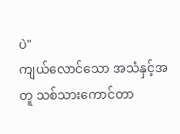ပဲ"
ကျယ်လောင်သော အသံနှင့်အတူ သစ်သားကောင်တာ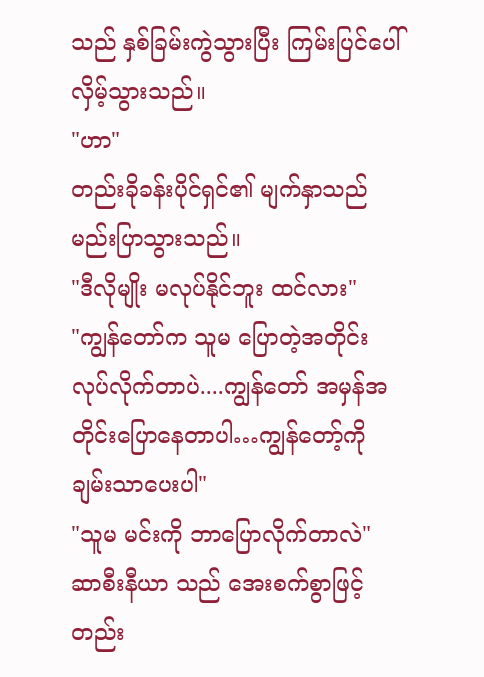သည် နှစ်ခြမ်းကွဲသွားပြီး ကြမ်းပြင်ပေါ် လှိမ့်သွားသည်။
"ဟာ"
တည်းခိုခန်းပိုင်ရှင်၏ မျက်နှာသည် မည်းပြာသွားသည်။
"ဒီလိုမျိုး မလုပ်နိုင်ဘူး ထင်လား"
"ကျွန်တော်က သူမ ပြောတဲ့အတိုင်း လုပ်လိုက်တာပဲ....ကျွန်တော် အမှန်အတိုင်းပြောနေတာပါ…ကျွန်တော့်ကို ချမ်းသာပေးပါ"
"သူမ မင်းကို ဘာပြောလိုက်တာလဲ"
ဆာစီးနီယာ သည် အေးစက်စွာဖြင့် တည်း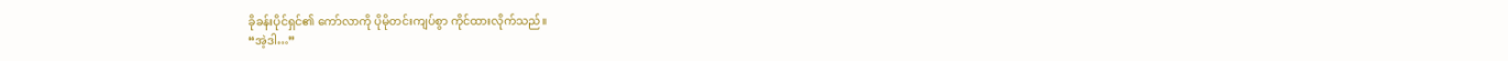ခိုခန်းပိုင်ရှင်၏ ကော်လာကို ပိုမိုတင်းကျပ်စွာ ကိုင်ထားလိုက်သည်။
“အဲ့ဒါ…”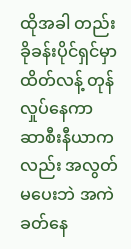ထိုအခါ တည်းခိုခန်းပိုင်ရှင်မှာ ထိတ်လန့် တုန်လှုပ်နေကာ ဆာစီးနီယာကလည်း အလွတ်မပေးဘဲ အကဲခတ်နေ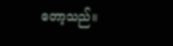တော့သည်။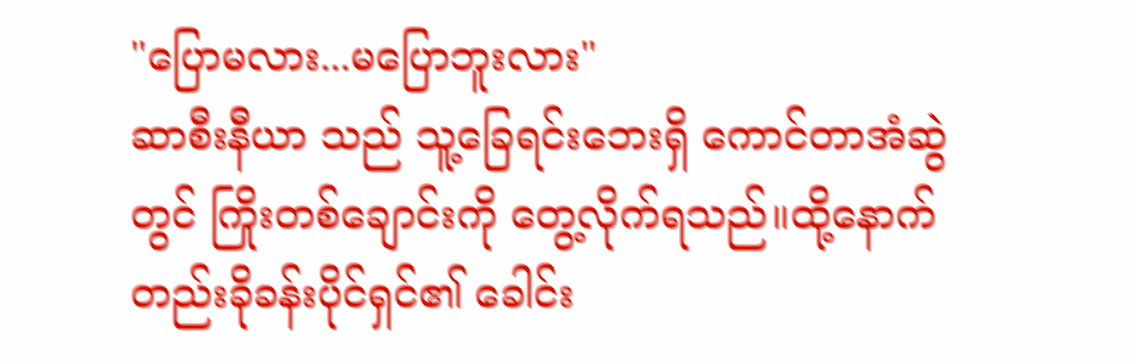"ပြောမလား...မပြောဘူးလား"
ဆာစီးနီယာ သည် သူ့ခြေရင်းဘေးရှိ ကောင်တာအံဆွဲတွင် ကြိုးတစ်ချောင်းကို တွေ့လိုက်ရသည်။ထို့နောက် တည်းခိုခန်းပိုင်ရှင်၏ ခေါင်း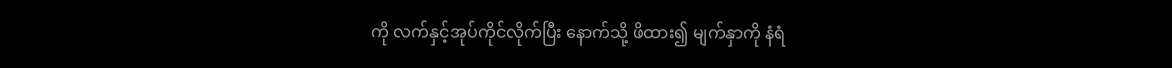ကို လက်နှင့်အုပ်ကိုင်လိုက်ပြီး နောက်သို့ ဖိထား၍ မျက်နှာကို နံရံ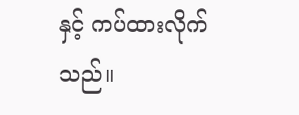နှင့် ကပ်ထားလိုက်သည်။